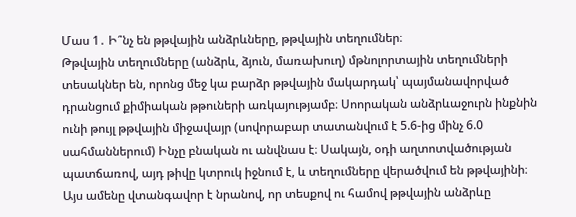Մաս 1․ Ի՞նչ են թթվային անձրևները, թթվային տեղումներ։
Թթվային տեղումները (անձրև, ձյուն, մառախուղ) մթնոլորտային տեղումների տեսակներ են, որոնց մեջ կա բարձր թթվային մակարդակ՝ պայմանավորված դրանցում քիմիական թթուների առկայությամբ։ Սոորական անձրևաջուրն ինքնին ունի թույլ թթվային միջավայր (սովորաբար տատանվում է 5.6-ից մինչ 6.0 սահմաններում) Ինչը բնական ու անվնաս է։ Սակայն, օդի աղտոտվածության պատճառով, այդ թիվը կտրուկ իջնում է, և տեղումները վերածվում են թթվայինի։
Այս ամենը վտանգավոր է նրանով, որ տեսքով ու համով թթվային անձրևը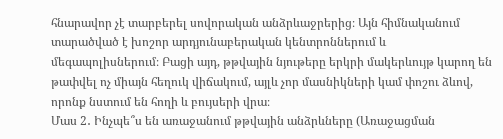հնարավոր չէ տարբերել սովորական անձրևաջրերից։ Այն հիմնականում տարածված է խոշոր արդյունաբերական կենտրոններում և մեգապոլիսներում։ Բացի այդ, թթվային նյութերը երկրի մակերևույթ կարող են թափվել ոչ միայն հեղուկ վիճակում, այլև չոր մասնիկների կամ փոշու ձևով, որոնք նստում են հողի և բույսերի վրա։
Մաս 2․ Ինչպե՞ս են առաջանում թթվային անձրևները (Առաջացման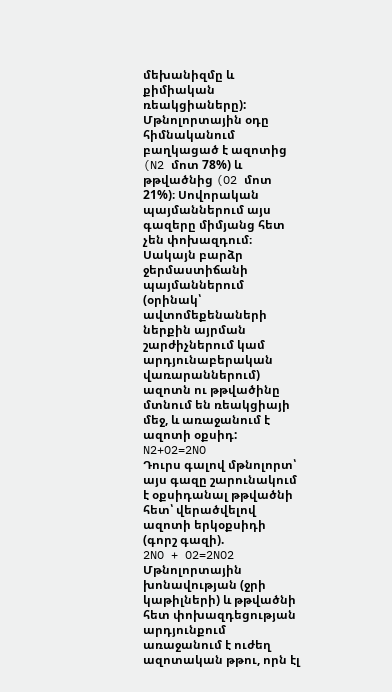մեխանիզմը և քիմիական ռեակցիաները):
Մթնոլորտային օդը հիմնականում բաղկացած է ազոտից (N2 մոտ 78%) և թթվածնից (O2 մոտ 21%)։ Սովորական պայմաններում այս գազերը միմյանց հետ չեն փոխազդում։ Սակայն բարձր ջերմաստիճանի պայմաններում (օրինակ՝ ավտոմեքենաների ներքին այրման շարժիչներում կամ արդյունաբերական վառարաններում) ազոտն ու թթվածինը մտնում են ռեակցիայի մեջ, և առաջանում է ազոտի օքսիդ:
N2+O2=2NO
Դուրս գալով մթնոլորտ՝ այս գազը շարունակում է օքսիդանալ թթվածնի հետ՝ վերածվելով ազոտի երկօքսիդի (գորշ գազի).
2NO + O2=2NO2
Մթնոլորտային խոնավության (ջրի կաթիլների) և թթվածնի հետ փոխազդեցության արդյունքում առաջանում է ուժեղ ազոտական թթու, որն էլ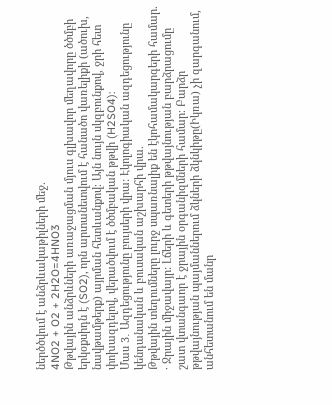ներծծվում է անձրևակաթիլների մեջ.
4NO2 + O2 + 2H2O=4HNO3
Թթվային անձրևների առաջացման մյուս գլխավոր մեղավորը ծծմբի երկօքսիդն է (SO2), որն արտանետվում է հանածո վառելիքի (ածուխ, նավթամթերք) այրման հետևանքով։ Այն նույն սկզբունքով, ջրի հետ փոխազդելով, վերածվում է ծծմբական թթվի (H2SO4):
Մաս 3․ Ազդեցությունը բույսերի վրա: Էկոլոգիական ազդեցությունը կենդանական և բուսական աշխարհի վրա.
Թթվային տեղումները լուրջ սպառնալիք են էկոհամակարգերի համար.
· Ջրային միջավայր: Լճերի և գետերի թթվայնության բարձրացումը շատ վտանգաոր է ջրային օրգանիզմների համար։ Բարձր թթվայնության պայմաններում ձկների ձկնկիթը(Իկռա) չի զարգանում, անհետանում են մանր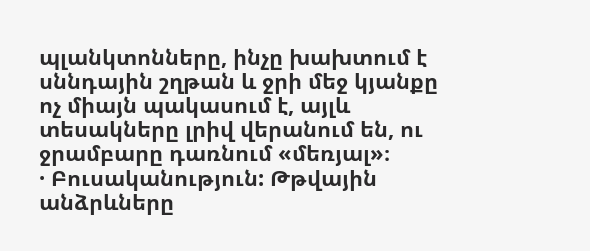պլանկտոնները, ինչը խախտում է սննդային շղթան և ջրի մեջ կյանքը ոչ միայն պակասում է, այլև տեսակները լրիվ վերանում են, ու ջրամբարը դառնում «մեռյալ»։
· Բուսականություն: Թթվային անձրևները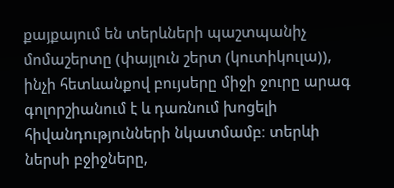քայքայում են տերևների պաշտպանիչ մոմաշերտը (փայլուն շերտ (կուտիկուլա)), ինչի հետևանքով բույսերը միջի ջուրը արագ գոլորշիանում է և դառնում խոցելի հիվանդությունների նկատմամբ։ տերևի ներսի բջիջները,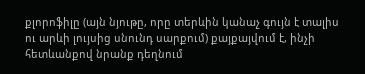քլորոֆիլը (այն նյութը, որը տերևին կանաչ գույն է տալիս ու արևի լույսից սնունդ սարքում) քայքայվում է, ինչի հետևանքով նրանք դեղնում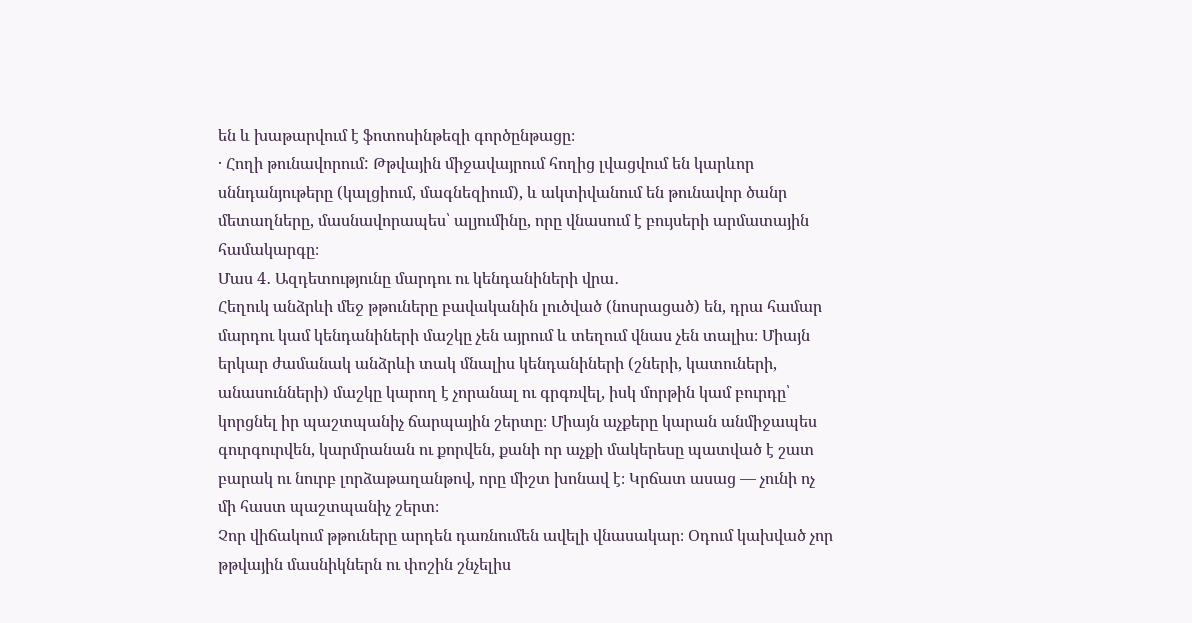են և խաթարվում է ֆոտոսինթեզի գործընթացը։
· Հողի թունավորում: Թթվային միջավայրում հողից լվացվում են կարևոր սննդանյութերը (կալցիում, մագնեզիում), և ակտիվանում են թունավոր ծանր մետաղները, մասնավորապես՝ ալյումինը, որը վնասում է բույսերի արմատային համակարգը։
Մաս 4․ Ազդետությունը մարդու ու կենդանիների վրա․
Հեղուկ անձրևի մեջ թթուները բավականին լուծված (նոսրացած) են, դրա համար մարդու կամ կենդանիների մաշկը չեն այրում և տեղում վնաս չեն տալիս։ Միայն երկար ժամանակ անձրևի տակ մնալիս կենդանիների (շների, կատուների, անասունների) մաշկը կարող է չորանալ ու գրգռվել, իսկ մորթին կամ բուրդը՝ կորցնել իր պաշտպանիչ ճարպային շերտը։ Միայն աչքերը կարան անմիջապես գուրգուրվեն, կարմրանան ու քորվեն, քանի որ աչքի մակերեսը պատված է շատ բարակ ու նուրբ լորձաթաղանթով, որը միշտ խոնավ է։ Կրճատ ասաց — չունի ոչ մի հաստ պաշտպանիչ շերտ։
Չոր վիճակում թթուները արդեն դառնումեն ավելի վնասակար։ Օդում կախված չոր թթվային մասնիկներն ու փոշին շնչելիս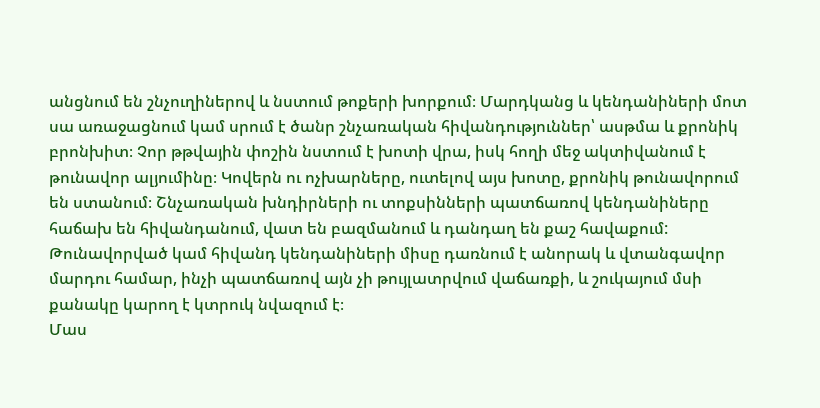անցնում են շնչուղիներով և նստում թոքերի խորքում։ Մարդկանց և կենդանիների մոտ սա առաջացնում կամ սրում է ծանր շնչառական հիվանդություններ՝ ասթմա և քրոնիկ բրոնխիտ։ Չոր թթվային փոշին նստում է խոտի վրա, իսկ հողի մեջ ակտիվանում է թունավոր ալյումինը։ Կովերն ու ոչխարները, ուտելով այս խոտը, քրոնիկ թունավորում են ստանում։ Շնչառական խնդիրների ու տոքսինների պատճառով կենդանիները հաճախ են հիվանդանում, վատ են բազմանում և դանդաղ են քաշ հավաքում: Թունավորված կամ հիվանդ կենդանիների միսը դառնում է անորակ և վտանգավոր մարդու համար, ինչի պատճառով այն չի թույլատրվում վաճառքի, և շուկայում մսի քանակը կարող է կտրուկ նվազում է։
Մաս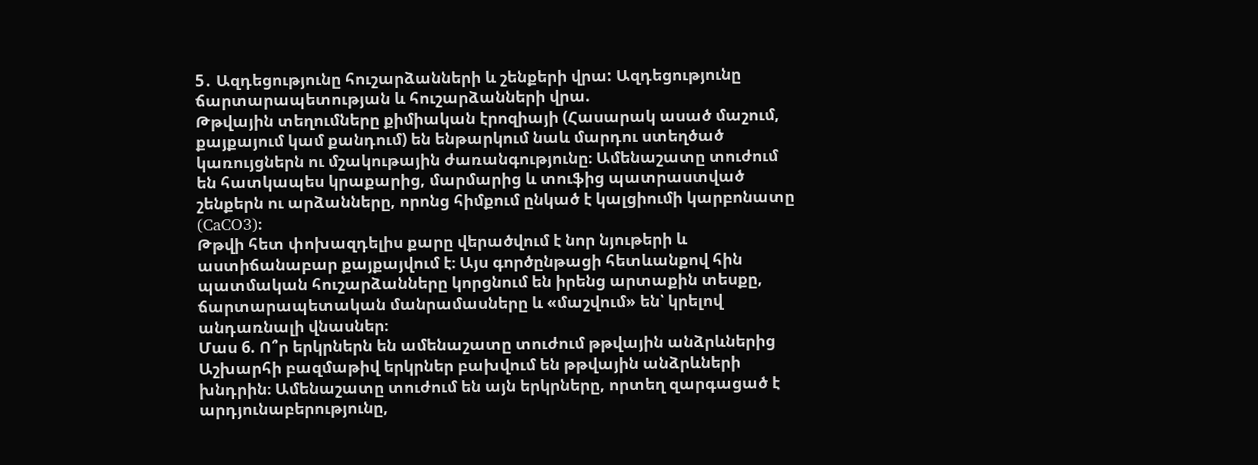5․ Ազդեցությունը հուշարձանների և շենքերի վրա: Ազդեցությունը ճարտարապետության և հուշարձանների վրա.
Թթվային տեղումները քիմիական էրոզիայի (Հասարակ ասած մաշում, քայքայում կամ քանդում) են ենթարկում նաև մարդու ստեղծած կառույցներն ու մշակութային ժառանգությունը։ Ամենաշատը տուժում են հատկապես կրաքարից, մարմարից և տուֆից պատրաստված շենքերն ու արձանները, որոնց հիմքում ընկած է կալցիումի կարբոնատը (CaCO3)։
Թթվի հետ փոխազդելիս քարը վերածվում է նոր նյութերի և աստիճանաբար քայքայվում է։ Այս գործընթացի հետևանքով հին պատմական հուշարձանները կորցնում են իրենց արտաքին տեսքը, ճարտարապետական մանրամասները և «մաշվում» են՝ կրելով անդառնալի վնասներ։
Մաս 6. Ո՞ր երկրներն են ամենաշատը տուժում թթվային անձրևներից
Աշխարհի բազմաթիվ երկրներ բախվում են թթվային անձրևների խնդրին։ Ամենաշատը տուժում են այն երկրները, որտեղ զարգացած է արդյունաբերությունը,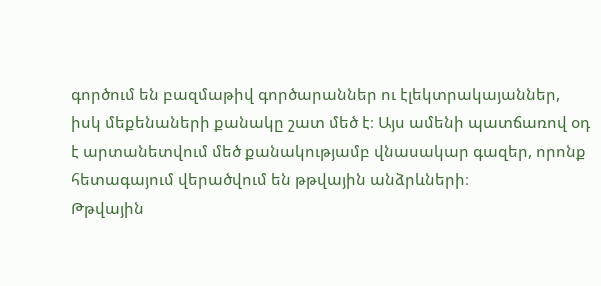գործում են բազմաթիվ գործարաններ ու էլեկտրակայաններ, իսկ մեքենաների քանակը շատ մեծ է։ Այս ամենի պատճառով օդ է արտանետվում մեծ քանակությամբ վնասակար գազեր, որոնք հետագայում վերածվում են թթվային անձրևների։
Թթվային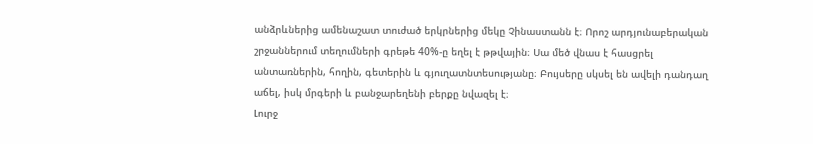անձրևներից ամենաշատ տուժած երկրներից մեկը Չինաստանն է։ Որոշ արդյունաբերական շրջաններում տեղումների գրեթե 40%-ը եղել է թթվային։ Սա մեծ վնաս է հասցրել անտառներին, հողին, գետերին և գյուղատնտեսությանը։ Բույսերը սկսել են ավելի դանդաղ աճել, իսկ մրգերի և բանջարեղենի բերքը նվազել է։
Լուրջ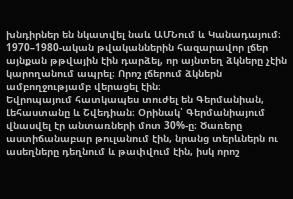խնդիրներ են նկատվել նաև ԱՄՆում և Կանադայում։ 1970–1980-ական թվականներին հազարավոր լճեր այնքան թթվային էին դարձել, որ այնտեղ ձկները չէին կարողանում ապրել։ Որոշ լճերում ձկներն ամբողջությամբ վերացել էին։
Եվրոպայում հատկապես տուժել են Գերմանիան, Լեհաստանը և Շվեդիան։ Օրինակ՝ Գերմանիայում վնասվել էր անտառների մոտ 30%-ը։ Ծառերը աստիճանաբար թուլանում էին, նրանց տերևներն ու ասեղները դեղնում և թափվում էին, իսկ որոշ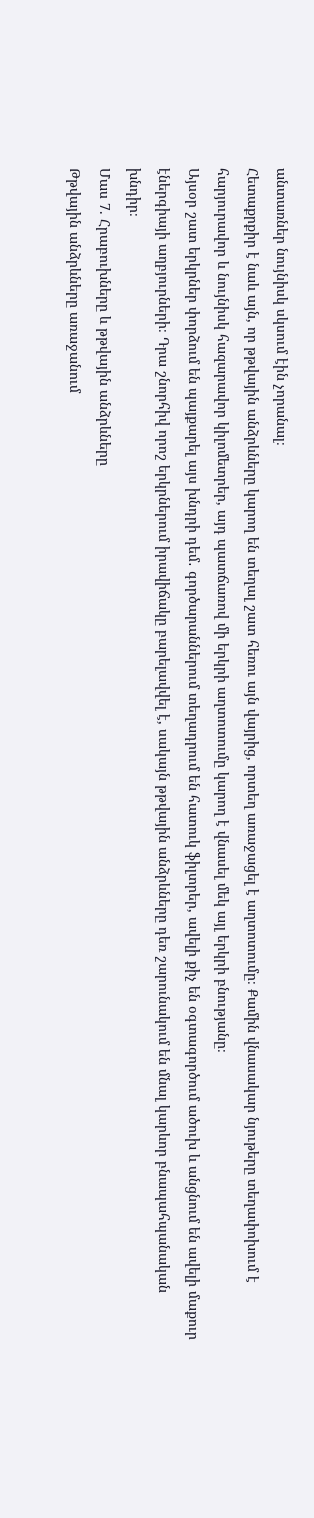անտառներ նույնիսկ սկսում էին չորանալ։
Հետաքրքիր է նաև այն, որ թթվային անձրևները կարող են տեղալ շատ հեռու այն վայրից, որտեղ առաջացել է աղտոտումը։ Քամին վնասակար նյութերը տեղափոխում է հարյուրավոր և նույնիսկ հազարավոր կիլոմետրեր, այդ պատճառով մի երկրի աղտոտումը կարող է վնասել մեկ այլ երկրի բնությանը։
Այսօր շատ երկրներ փորձում են պայքարել այս խնդրի դեմ․ գործարաններում տեղադրում են հատուկ ֆիլտրեր, ավելի քիչ են օգտագործում ածուխ և անցնում են ավելի մաքուր էներգիայի աղբյուրների։ Դրա շնորհիվ որոշ երկրներում իրավիճակը բարելավվել է, սակայն թթվային անձրևները դեռ շարունակում են մնալ կարևոր բնապահպանական խնդիր։
Մաս 7. Հրաբուխները և թթվային անձրևները
Թթվային անձրևները առաջանում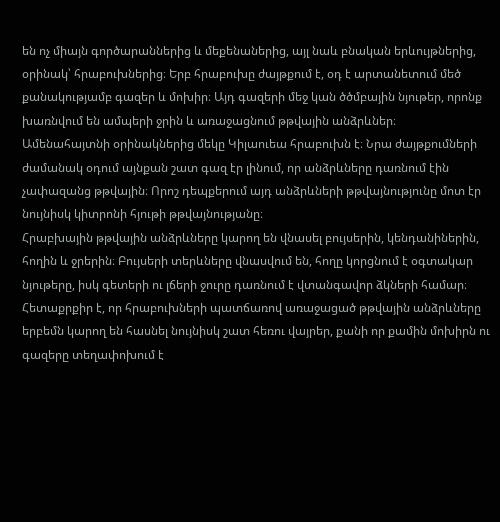են ոչ միայն գործարաններից և մեքենաներից, այլ նաև բնական երևույթներից, օրինակ՝ հրաբուխներից։ Երբ հրաբուխը ժայթքում է, օդ է արտանետում մեծ քանակությամբ գազեր և մոխիր։ Այդ գազերի մեջ կան ծծմբային նյութեր, որոնք խառնվում են ամպերի ջրին և առաջացնում թթվային անձրևներ։
Ամենահայտնի օրինակներից մեկը Կիլաուեա հրաբուխն է։ Նրա ժայթքումների ժամանակ օդում այնքան շատ գազ էր լինում, որ անձրևները դառնում էին չափազանց թթվային։ Որոշ դեպքերում այդ անձրևների թթվայնությունը մոտ էր նույնիսկ կիտրոնի հյութի թթվայնությանը։
Հրաբխային թթվային անձրևները կարող են վնասել բույսերին, կենդանիներին, հողին և ջրերին։ Բույսերի տերևները վնասվում են, հողը կորցնում է օգտակար նյութերը, իսկ գետերի ու լճերի ջուրը դառնում է վտանգավոր ձկների համար։
Հետաքրքիր է, որ հրաբուխների պատճառով առաջացած թթվային անձրևները երբեմն կարող են հասնել նույնիսկ շատ հեռու վայրեր, քանի որ քամին մոխիրն ու գազերը տեղափոխում է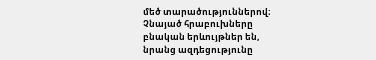մեծ տարածություններով։
Չնայած հրաբուխները բնական երևույթներ են, նրանց ազդեցությունը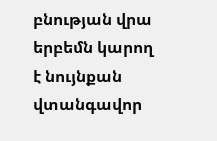բնության վրա երբեմն կարող է նույնքան վտանգավոր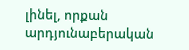լինել, որքան արդյունաբերական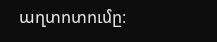աղտոտումը։